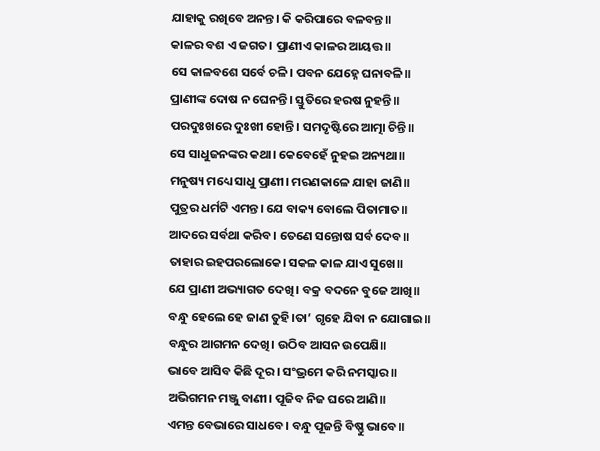ଯାହାକୁ ରଖିବେ ଅନନ୍ତ। କି କରିପାରେ ବଳବନ୍ତ॥
କାଳର ବଶ ଏ ଜଗତ। ପ୍ରାଣୀଏ କାଳର ଆୟତ୍ତ॥
ସେ କାଳବଶେ ସର୍ବେ ଚଳି। ପବନ ଯେହ୍ନେ ଘନାବଳି॥
ପ୍ରାଣୀଙ୍କ ଦୋଷ ନ ଘେନନ୍ତି। ସ୍ତୁତିରେ ହରଷ ନୁହନ୍ତି॥
ପରଦୁଃଖରେ ଦୁଃଖୀ ହୋନ୍ତି। ସମଦୃଷ୍ଟିରେ ଆତ୍ମା ଚିନ୍ତି॥
ସେ ସାଧୁଜନଙ୍କର କଥା। କେବେହେଁ ନୁହଇ ଅନ୍ୟଥା॥
ମନୁଷ୍ୟ ମଧ୍ୟେ ସାଧୁ ପ୍ରାଣୀ। ମରଣକାଳେ ଯାହା ଜାଣି॥
ପୁତ୍ରର ଧର୍ମଟି ଏମନ୍ତ। ଯେ ବାକ୍ୟ ବୋଲେ ପିତାମାତ॥
ଆଦରେ ସର୍ବଥା କରିବ। ତେଣେ ସନ୍ତୋଷ ସର୍ବ ଦେବ॥
ତାହାର ଇହପରଲୋକେ। ସକଳ କାଳ ଯାଏ ସୁଖେ॥
ଯେ ପ୍ରାଣୀ ଅଭ୍ୟାଗତ ଦେଖି। ବକ୍ର ବଦନେ ବୁଜେ ଆଖି॥
ବନ୍ଧୁ ହେଲେ ହେ ଜାଣ ତୁହି।ତା’ ଗୃହେ ଯିବା ନ ଯୋଗାଇ॥
ବନ୍ଧୁର ଆଗମନ ଦେଖି। ଉଠିବ ଆସନ ଉପେକ୍ଷି॥
ଭାବେ ଆସିବ କିଛି ଦୂର। ସଂଭ୍ରମେ କରି ନମସ୍କାର॥
ଅଭିଗମନ ମଞ୍ଜୁ ବାଣୀ। ପୂଜିବ ନିଜ ଘରେ ଆଣି॥
ଏମନ୍ତ ବେଭାରେ ସାଧବେ। ବନ୍ଧୁ ପୂଜନ୍ତି ବିଷ୍ଣୁ ଭାବେ॥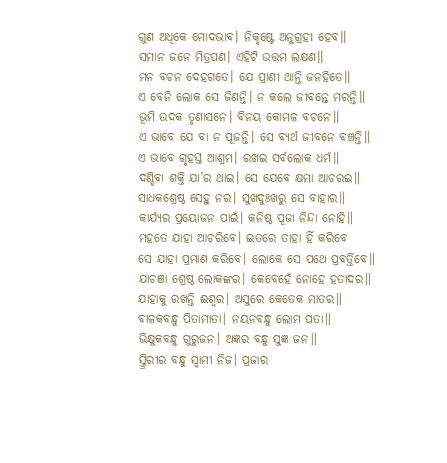ଗୁଣ ଅଧିକେ ମୋଦଭାବ। ନିକୃଷ୍ଟେ ଅନୁଗ୍ରହୀ ହେବ॥
ସମାନ ଜନେ ମିତ୍ରପଣ। ଏହିଟି ଉତ୍ତମ ଲକ୍ଷଣ॥
ମନ ବଚନ ଦେହଗତେ। ଯେ ପ୍ରାଣୀ ଥାନ୍ତି ଜନହିତେ॥
ଏ ବେନି ଲୋକ ସେ ଜିଣନ୍ତି। ନ କଲେ ଜୀବନ୍ତେ ମରନ୍ତି॥
ଭୂମି ଉଦକ ତୃଣାସନେ। ବିନୟ କୋମଳ ବଚନେ॥
ଏ ଭାବେ ଯେ ବା ନ ପୂଜନ୍ତି। ସେ ବ୍ୟର୍ଥ ଜୀବନେ ବଞ୍ଚନ୍ତି॥
ଏ ଭାବେ ଗୃହସ୍ତ ଆଶ୍ରମ। ରଖଇ ସର୍ବଲୋକ ଧର୍ମ॥
ଦଣ୍ଡିବା ଶକ୍ତି ଯା’ର ଥାଇ। ସେ ଯେବେ କ୍ଷମା ଆଚରଇ॥
ସାଧକଶ୍ରେଷ୍ଠ ସେହୁ ନର। ସୁଖଦୁଃଖରୁ ସେ ବାହାର॥
କାର୍ଯ୍ୟର ପ୍ରୟୋଜନ ପାଇଁ। କନିଷ୍ଠ ପୂଜା ନିନ୍ଦା ନୋହି॥
ମହତେ ଯାହା ଆଚରିବେ। ଇତରେ ତାହା ହିଁ କରିବେ
ସେ ଯାହା ପ୍ରମାଣ କରିବେ। ଲୋକେ ସେ ପଥେ ପ୍ରବର୍ତ୍ତିବେ॥
ଯାଚଞା ଶ୍ରେଷ୍ଠ ଲୋକଙ୍କର। କେବେହେଁ ନୋହେ ହତାଦର॥
ଯାହାକୁ ରଖନ୍ତି ଈଶ୍ୱର। ଅସୁରେ କେତେକ ମାତର॥
ବାଳକବନ୍ଧୁ ପିତାମାତା। ନୟନବନ୍ଧୁ ଲୋମ ପତା॥
ଭିକ୍ଷୁକବନ୍ଧୁ ଗୁରୁଜନ। ଅଜ୍ଞର ବନ୍ଧୁ ସୁଜ୍ଞ ଜନ॥
ସ୍ତ୍ରିରୀର ବନ୍ଧୁ ସ୍ୱାମୀ ନିଜ। ପ୍ରଜାର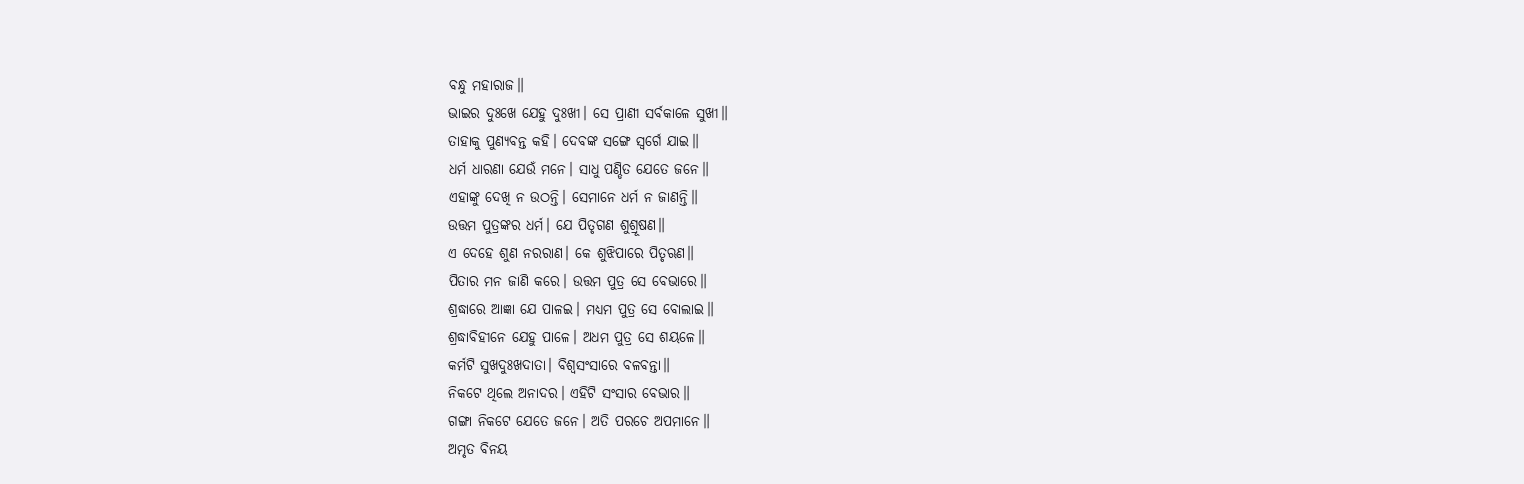ବନ୍ଧୁ ମହାରାଜ॥
ଭାଇର ଦୁଃଖେ ଯେହୁ ଦୁଃଖୀ। ସେ ପ୍ରାଣୀ ସର୍ବକାଳେ ସୁଖୀ॥
ତାହାକୁ ପୁଣ୍ୟବନ୍ତ କହି। ଦେବଙ୍କ ସଙ୍ଗେ ସ୍ୱର୍ଗେ ଯାଇ॥
ଧର୍ମ ଧାରଣା ଯେଉଁ ମନେ। ସାଧୁ ପଣ୍ଡିତ ଯେତେ ଜନେ॥
ଏହାଙ୍କୁ ଦେଖି ନ ଉଠନ୍ତି। ସେମାନେ ଧର୍ମ ନ ଜାଣନ୍ତି॥
ଉତ୍ତମ ପୁତ୍ରଙ୍କର ଧର୍ମ। ଯେ ପିତୃଗଣ ଶୁଶ୍ରୂଷଣ॥
ଏ ଦେହେ ଶୁଣ ନରରାଣ। କେ ଶୁଝିପାରେ ପିତୃଋଣ॥
ପିତାର ମନ ଜାଣି କରେ। ଉତ୍ତମ ପୁତ୍ର ସେ ବେଭାରେ॥
ଶ୍ରଦ୍ଧାରେ ଆଜ୍ଞା ଯେ ପାଳଇ। ମଧ୍ୟମ ପୁତ୍ର ସେ ବୋଲାଇ॥
ଶ୍ରଦ୍ଧାବିହୀନେ ଯେହୁ ପାଳେ। ଅଧମ ପୁତ୍ର ସେ ଶୟଳେ॥
କର୍ମଟି ସୁଖଦୁଃଖଦାତା। ବିଶ୍ୱସଂସାରେ ବଳବନ୍ତା॥
ନିକଟେ ଥିଲେ ଅନାଦର। ଏହିଟି ସଂସାର ବେଭାର॥
ଗଙ୍ଗା ନିକଟେ ଯେତେ ଜନେ। ଅତି ପରଚେ ଅପମାନେ॥
ଅମୃତ ବିନୟ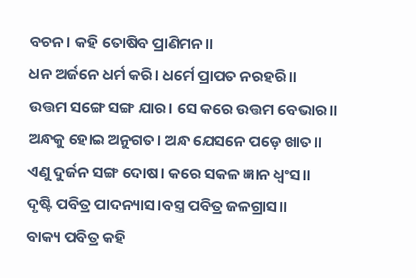ବଚନ। କହି ତୋଷିବ ପ୍ରାଣିମନ॥
ଧନ ଅର୍ଜନେ ଧର୍ମ କରି। ଧର୍ମେ ପ୍ରାପତ ନରହରି॥
ଉତ୍ତମ ସଙ୍ଗେ ସଙ୍ଗ ଯାର। ସେ କରେ ଉତ୍ତମ ବେଭାର॥
ଅନ୍ଧକୁ ହୋଇ ଅନୁଗତ। ଅନ୍ଧ ଯେସନେ ପଡ଼େ ଖାତ॥
ଏଣୁ ଦୁର୍ଜନ ସଙ୍ଗ ଦୋଷ। କରେ ସକଳ ଜ୍ଞାନ ଧ୍ୱଂସ॥
ଦୃଷ୍ଟି ପବିତ୍ର ପାଦନ୍ୟାସ।ବସ୍ତ୍ର ପବିତ୍ର ଜଳଗ୍ରାସ॥
ବାକ୍ୟ ପବିତ୍ର କହି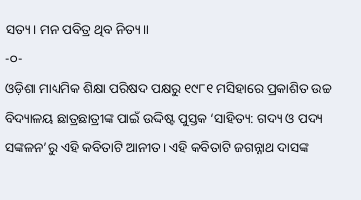ସତ୍ୟ। ମନ ପବିତ୍ର ଥିବ ନିତ୍ୟ॥
-୦-
ଓଡ଼ିଶା ମାଧ୍ୟମିକ ଶିକ୍ଷା ପରିଷଦ ପକ୍ଷରୁ ୧୯୮୧ ମସିହାରେ ପ୍ରକାଶିତ ଉଚ୍ଚ ବିଦ୍ୟାଳୟ ଛାତ୍ରଛାତ୍ରୀଙ୍କ ପାଇଁ ଉଦ୍ଦିଷ୍ଟ ପୁସ୍ତକ ‘ସାହିତ୍ୟ: ଗଦ୍ୟ ଓ ପଦ୍ୟ ସଙ୍କଳନ’ରୁ ଏହି କବିତାଟି ଆନୀତ। ଏହି କବିତାଟି ଜଗନ୍ନାଥ ଦାସଙ୍କ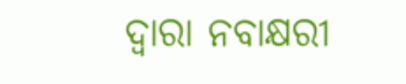ଦ୍ୱାରା ନବାକ୍ଷରୀ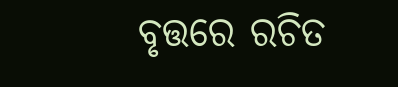ବୃତ୍ତରେ ରଚିତ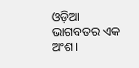ଓଡ଼ିଆ ଭାଗବତର ଏକ ଅଂଶ।